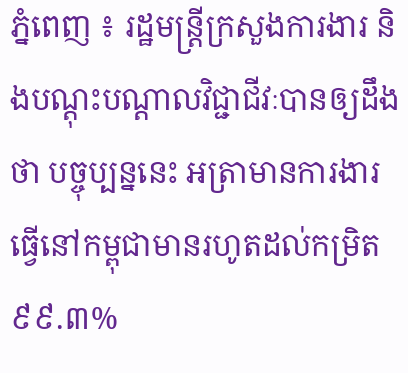ភ្នំពេញ ៖ រដ្ឋមន្ត្រីក្រសួងការងារ និងបណ្តុះបណ្តាលវិជ្ជាជីវៈបានឲ្យដឹងថា បច្ចុប្បន្ននេះ អត្រាមានការងារធ្វើនៅកម្ពុជាមានរហូតដល់កម្រិត៩៩.៣%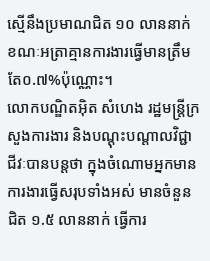ស្មើនឹងប្រមាណជិត ១០ លាននាក់ ខណៈអត្រាគ្មានការងារធ្វើមានត្រឹមតែ០.៧%ប៉ុណ្ណោះ។
លោកបណ្ឌិតអ៊ិត សំហេង រដ្ឋមន្ត្រីក្រសួងការងារ និងបណ្តុះបណ្តាលវិជ្ជាជីវៈបានបន្តថា ក្នុងចំណោមអ្នកមានការងារធ្វើសរុបទាំងអស់ មានចំនួនជិត ១.៥ លាននាក់ ធ្វើការ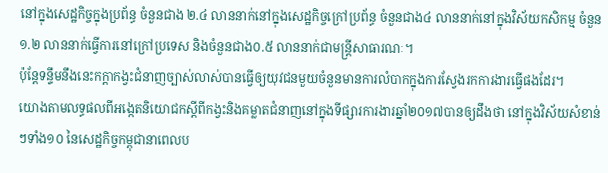នៅក្នុងសេដ្ឋកិច្ចក្នុងប្រព័ន្ធ ចំនួនជាង ២.៤ លាននាក់នៅក្នុងសេដ្ឋកិច្ចក្រៅប្រព័ន្ធ ចំនួនជាង៤ លាននាក់នៅក្នុងវិស័យកសិកម្ម ចំនួន ១.២ លាននាក់ធ្វើការនៅក្រៅប្រទេស និងចំនួនជាង០.៥ លាននាក់ជាមន្ត្រីសាធារណៈ។
ប៉ុន្តែទន្ទឹមនឹងនេះកក្តាកង្វះជំនាញច្បាស់លាស់បានធ្វើឲ្យយុវជនមួយចំនួនមានការលំបាកក្នុងការស្វែងរកការងារធ្វើផងដែរ។
យោងតាមលទ្ធផលពីអង្កេតនិយោជកស្តីពីកង្វះនិងគម្លាតជំនាញនៅក្នុងទីផ្សារការងារឆ្នាំ២០១៧បានឲ្យដឹងថា នៅក្នុងវិស័យសំខាន់ៗទាំង១០ នៃសេដ្ឋកិច្ចកម្ពុជានាពេលប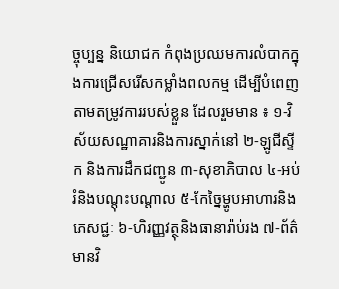ច្ចុប្បន្ន និយោជក កំពុងប្រឈមការលំបាកក្នុងការជ្រើសរើសកម្លាំងពលកម្ម ដើម្បីបំពេញតាមតម្រូវការរបស់ខ្លួន ដែលរួមមាន ៖ ១-វិស័យសណ្ឋាគារនិងការស្នាក់នៅ ២-ឡូជីស្ទីក និងការដឹកជញ្ជូន ៣-សុខាភិបាល ៤-អប់រំនិងបណ្តុះបណ្តាល ៥-កែច្នៃម្ហូបអាហារនិងភេសជ្ជៈ ៦-ហិរញ្ញវត្ថុនិងធានារ៉ាប់រង ៧-ព័ត៌មានវិ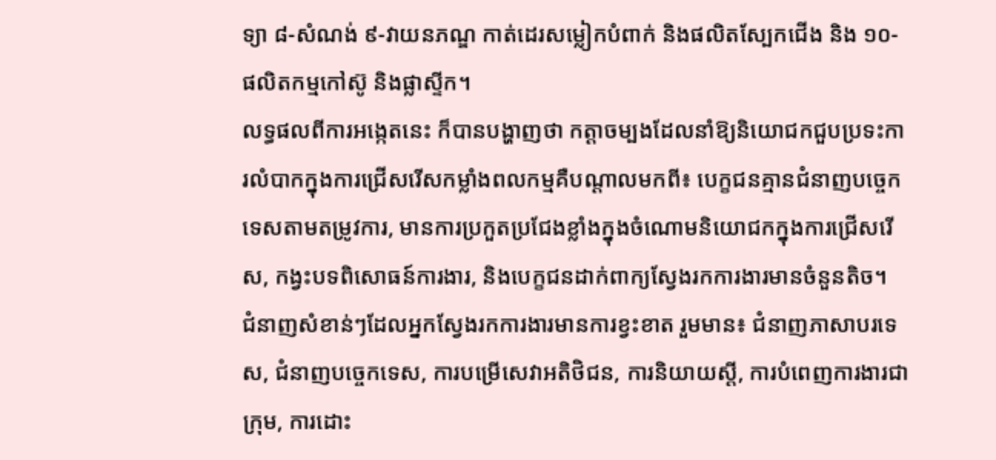ទ្យា ៨-សំណង់ ៩-វាយនភណ្ឌ កាត់ដេរសម្លៀកបំពាក់ និងផលិតស្បែកជើង និង ១០-ផលិតកម្មកៅស៊ូ និងផ្លាស្ទីក។
លទ្ធផលពីការអង្កេតនេះ ក៏បានបង្ហាញថា កត្តាចម្បងដែលនាំឱ្យនិយោជកជួបប្រទះការលំបាកក្នុងការជ្រើសរើសកម្លាំងពលកម្មគឺបណ្តាលមកពី៖ បេក្ខជនគ្មានជំនាញបច្ចេកទេសតាមតម្រូវការ, មានការប្រកួតប្រជែងខ្លាំងក្នុងចំណោមនិយោជកក្នុងការជ្រើសរើស, កង្វះបទពិសោធន៍ការងារ, និងបេក្ខជនដាក់ពាក្យស្វែងរកការងារមានចំនួនតិច។
ជំនាញសំខាន់ៗដែលអ្នកស្វែងរកការងារមានការខ្វះខាត រួមមាន៖ ជំនាញភាសាបរទេស, ជំនាញបច្ចេកទេស, ការបម្រើសេវាអតិថិជន, ការនិយាយស្តី, ការបំពេញការងារជាក្រុម, ការដោះ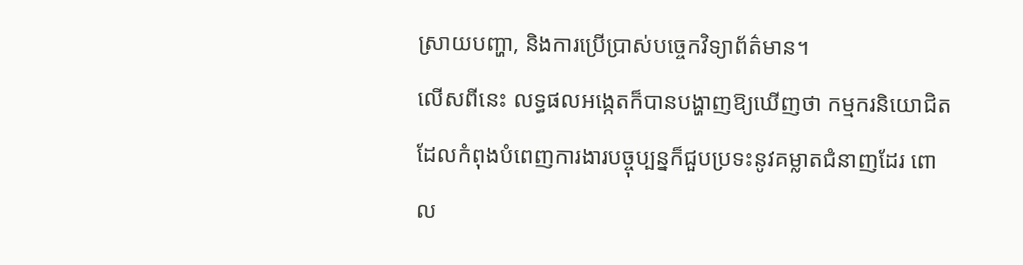ស្រាយបញ្ហា, និងការប្រើប្រាស់បច្ចេកវិទ្យាព័ត៌មាន។
លើសពីនេះ លទ្ធផលអង្កេតក៏បានបង្ហាញឱ្យឃើញថា កម្មករនិយោជិតដែលកំពុងបំពេញការងារបច្ចុប្បន្នក៏ជួបប្រទះនូវគម្លាតជំនាញដែរ ពោល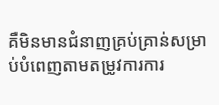គឺមិនមានជំនាញគ្រប់គ្រាន់សម្រាប់បំពេញតាមតម្រូវការការ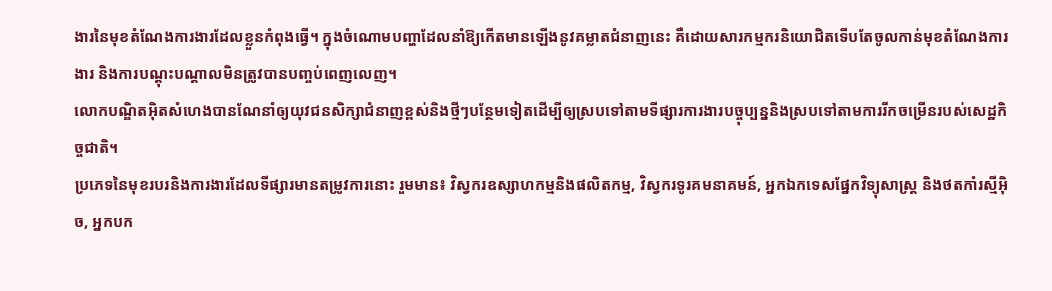ងារនៃមុខតំណែងការងារដែលខ្លួនកំពុងធ្វើ។ ក្នុងចំណោមបញ្ហាដែលនាំឱ្យកើតមានឡើងនូវគម្លាតជំនាញនេះ គឺដោយសារកម្មករនិយោជិតទើបតែចូលកាន់មុខតំណែងការងារ និងការបណ្តុះបណ្តាលមិនត្រូវបានបញ្ចប់ពេញលេញ។
លោកបណ្ឌិតអ៊ិតសំហេងបានណែនាំឲ្យយុវជនសិក្សាជំនាញខ្ពស់និងថ្មីៗបន្ថែមទៀតដើម្បីឲ្យស្របទៅតាមទីផ្សារការងារបច្ចុប្បន្ននិងស្របទៅតាមការរីកចម្រើនរបស់សេដ្ឋកិច្ចជាតិ។
ប្រភេទនៃមុខរបរនិងការងារដែលទីផ្សារមានតម្រូវការនោះ រួមមាន៖ វិស្វករឧស្សាហកម្មនិងផលិតកម្ម, វិស្វករទូរគមនាគមន៍, អ្នកឯកទេសផ្នែកវិទ្យុសាស្ត្រ និងថតកាំរស្មីអ៊ិច, អ្នកបក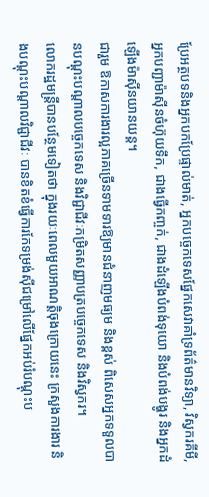ប្រែអត្ថបទនិងអ្នកបកប្រែផ្ទាល់មាត់, អ្នកបច្ចេកទេសផ្នែកសេវាគាំទ្រព័ត៌មានវិទ្យា, វិស្វករគីមី, អ្នកបញ្ជាម៉ាស៊ីនចំហ៊ុយទឹក, ជាងធ្វើកញ្ចក់, ជាងដំឡើងបំពង់ទុយោ និងបំពង់បង្ហូរ និងអ្នកដំឡើងម៉ាស៊ីនយានយន្ត។
ជារួម ឱកាសការងារល្អភាគច្រើនទាមទារឱ្យមានជំនាញមធ្យម និងខ្ពស់ ពិសេសអ្នកទទួលបានបណ្ដុះបណ្ដាលបច្ចេកទេស និងវិជ្ជាជីវៈកម្រិតសញ្ញាបត្របច្ចេកទេស និងវិស្វករ។
លោករដ្ឋមន្ត្រីបានបន្ថែមទៀតថា ក្នុងរយៈពេលមួយអាណតិ្តចុងក្រោយនេះ ក្រសួងការងារ និងបណ្តុះបណ្តាលវិជ្ជាជីវៈ បានខិតខំធ្វើការកែទម្រង់ស៊ីជម្រៅលើផ្នែកអប់រំបណ្តុះប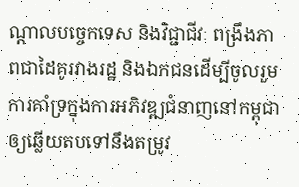ណ្តាលបច្ចេកទេស និងវិជ្ជាជីវៈ ពង្រឹងភាពជាដៃគូរវាងរដ្ឋ និងឯកជនដើម្បីចូលរួមការគាំទ្រក្នុងការអភិវឌ្ឍជំនាញនៅកម្ពុជា ឲ្យឆ្លើយតបទៅនឹងតម្រូវ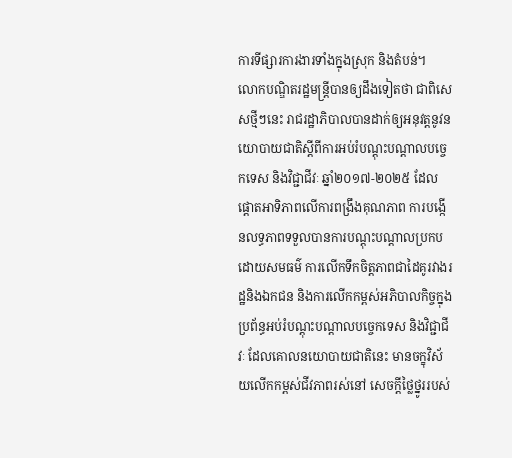ការទីផ្សារការងារទាំងក្នុងស្រុក និងតំបន់។
លោកបណ្ឌិតរដ្ឋមន្ត្រីបានឲ្យដឹងទៀតថា ជាពិសេសថ្មីៗនេះ រាជរដ្ឋាភិបាលបានដាក់ឲ្យអនុវត្តនូវនយោបាយជាតិស្តីពីការអប់រំបណ្ដុះបណ្ដាលបច្ចេកទេស និងវិជ្ជាជីវៈ ឆ្នាំ២០១៧-២០២៥ ដែលផ្តោតអាទិភាពលើការពង្រឹងគុណភាព ការបង្កើនលទ្ធភាពទទួលបានការបណ្តុះបណ្តាលប្រកបដោយសមធម៌ ការលើកទឹកចិត្តភាពជាដៃគូរវាងរដ្ឋនិងឯកជន និងការលើកកម្ពស់អភិបាលកិច្ចក្នុងប្រព័ន្ធអប់រំបណ្ដុះបណ្ដាលបច្ចេកទេស និងវិជ្ជាជីវៈ ដែលគោលនយោបាយជាតិនេះ មានចក្ខុវិស័យលើកកម្ពស់ជីវភាពរស់នៅ សេចក្តីថ្លៃថ្នូររបស់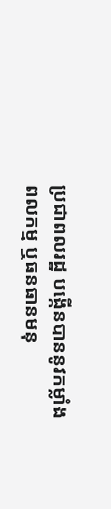ប្រជាពលរដ្ឋ បង្កើនបាននូវកម្លាំងពលកម្ម ឬធនធានមនុ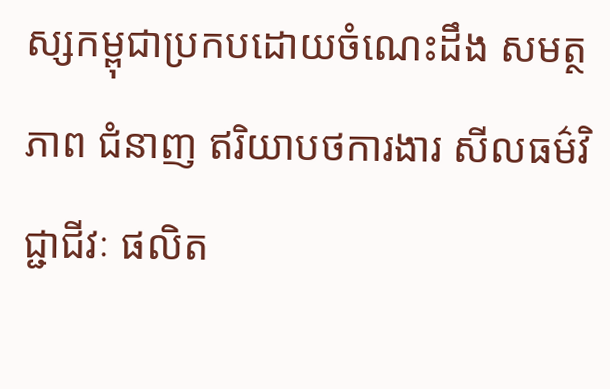ស្សកម្ពុជាប្រកបដោយចំណេះដឹង សមត្ថភាព ជំនាញ ឥរិយាបថការងារ សីលធម៌វិជ្ជាជីវៈ ផលិត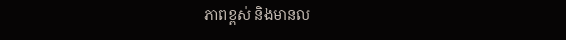ភាពខ្ពស់ និងមានល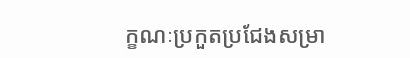ក្ខណៈប្រកួតប្រជែងសម្រា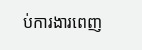ប់ការងារពេញ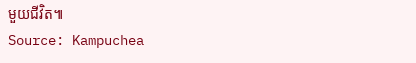មួយជីវិត៕
Source: Kampuchea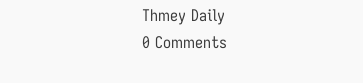Thmey Daily
0 Comments